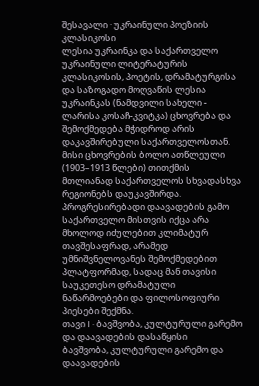შესავალი · უკრაინული პოეზიის კლასიკოსი
ლესია უკრაინკა და საქართველო
უკრაინული ლიტერატურის კლასიკოსის, პოეტის, დრამატურგისა და საზოგადო მოღვაწის ლესია უკრაინკას (ნამდვილი სახელი - ლარისა კოსაჩ-კვიტკა) ცხოვრება და შემოქმედება მჭიდროდ არის დაკავშირებული საქართველოსთან. მისი ცხოვრების ბოლო ათწლეული (1903–1913 წლები) თითქმის მთლიანად საქართველოს სხვადასხვა რეგიონებს დაუკავშირდა. პროგრესირებადი დაავადების გამო საქართველო მისთვის იქცა არა მხოლოდ იძულებით კლიმატურ თავშესაფრად, არამედ უმნიშვნელოვანეს შემოქმედებით პლატფორმად, სადაც მან თავისი საუკეთესო დრამატული ნაწარმოებები და ფილოსოფიური პიესები შექმნა.
თავი I · ბავშვობა, კულტურული გარემო და დაავადების დასაწყისი
ბავშვობა, კულტურული გარემო და დაავადების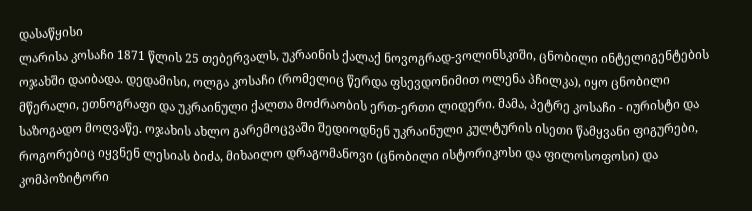დასაწყისი
ლარისა კოსაჩი 1871 წლის 25 თებერვალს, უკრაინის ქალაქ ნოვოგრად-ვოლინსკიში, ცნობილი ინტელიგენტების ოჯახში დაიბადა. დედამისი, ოლგა კოსაჩი (რომელიც წერდა ფსევდონიმით ოლენა პჩილკა), იყო ცნობილი მწერალი, ეთნოგრაფი და უკრაინული ქალთა მოძრაობის ერთ-ერთი ლიდერი. მამა, პეტრე კოსაჩი - იურისტი და საზოგადო მოღვაწე. ოჯახის ახლო გარემოცვაში შედიოდნენ უკრაინული კულტურის ისეთი წამყვანი ფიგურები, როგორებიც იყვნენ ლესიას ბიძა, მიხაილო დრაგომანოვი (ცნობილი ისტორიკოსი და ფილოსოფოსი) და კომპოზიტორი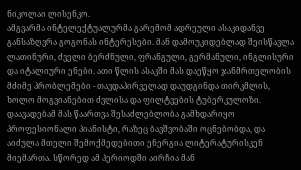ნიკოლაი ლისენკო.
ამგვარმა ინტელექტუალურმა გარემომ ადრეული ასაკიდანვე განსაზღვრა გოგონას ინტერესები. მან დამოუკიდებლად შეისწავლა ლათინური, ძველი ბერძნული, ფრანგული, გერმანული, ინგლისური და იტალიური ენები. ათი წლის ასაკში მას დაეწყო ჯანმრთელობის მძიმე პრობლემები - თავდაპირველად დაუდგინდა თირკმლის, ხოლო მოგვიანებით ძვლისა და ფილტვების ტუბერკულოზი. დაავადებამ მას წაართვა შესაძლებლობა გამხდარიყო პროფესიონალი პიანისტი, რაზეც ბავშვობაში ოცნებობდა, და აიძულა მთელი შემოქმედებითი ენერგია ლიტერატურისკენ მიემართა. სწორედ ამ პერიოდში აირჩია მან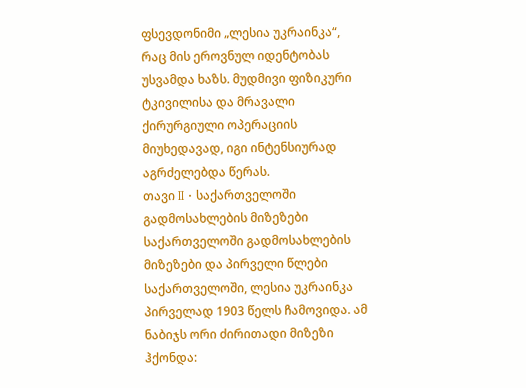ფსევდონიმი „ლესია უკრაინკა“, რაც მის ეროვნულ იდენტობას უსვამდა ხაზს. მუდმივი ფიზიკური ტკივილისა და მრავალი ქირურგიული ოპერაციის მიუხედავად, იგი ინტენსიურად აგრძელებდა წერას.
თავი II · საქართველოში გადმოსახლების მიზეზები
საქართველოში გადმოსახლების მიზეზები და პირველი წლები
საქართველოში, ლესია უკრაინკა პირველად 1903 წელს ჩამოვიდა. ამ ნაბიჯს ორი ძირითადი მიზეზი ჰქონდა: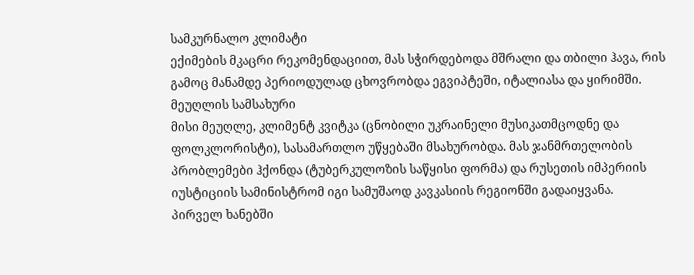სამკურნალო კლიმატი
ექიმების მკაცრი რეკომენდაციით, მას სჭირდებოდა მშრალი და თბილი ჰავა, რის გამოც მანამდე პერიოდულად ცხოვრობდა ეგვიპტეში, იტალიასა და ყირიმში.
მეუღლის სამსახური
მისი მეუღლე, კლიმენტ კვიტკა (ცნობილი უკრაინელი მუსიკათმცოდნე და ფოლკლორისტი), სასამართლო უწყებაში მსახურობდა. მას ჯანმრთელობის პრობლემები ჰქონდა (ტუბერკულოზის საწყისი ფორმა) და რუსეთის იმპერიის იუსტიციის სამინისტრომ იგი სამუშაოდ კავკასიის რეგიონში გადაიყვანა.
პირველ ხანებში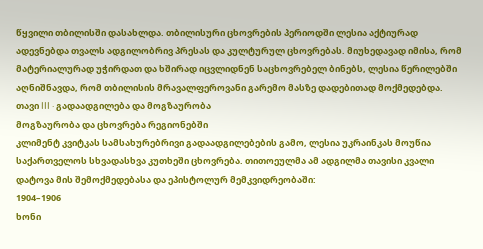წყვილი თბილისში დასახლდა. თბილისური ცხოვრების პერიოდში ლესია აქტიურად ადევნებდა თვალს ადგილობრივ პრესას და კულტურულ ცხოვრებას. მიუხედავად იმისა, რომ მატერიალურად უჭირდათ და ხშირად იცვლიდნენ საცხოვრებელ ბინებს, ლესია წერილებში აღნიშნავდა, რომ თბილისის მრავალფეროვანი გარემო მასზე დადებითად მოქმედებდა.
თავი III · გადაადგილება და მოგზაურობა
მოგზაურობა და ცხოვრება რეგიონებში
კლიმენტ კვიტკას სამსახურებრივი გადაადგილებების გამო, ლესია უკრაინკას მოუწია საქართველოს სხვადასხვა კუთხეში ცხოვრება. თითოეულმა ამ ადგილმა თავისი კვალი დატოვა მის შემოქმედებასა და ეპისტოლურ მემკვიდრეობაში:
1904–1906
ხონი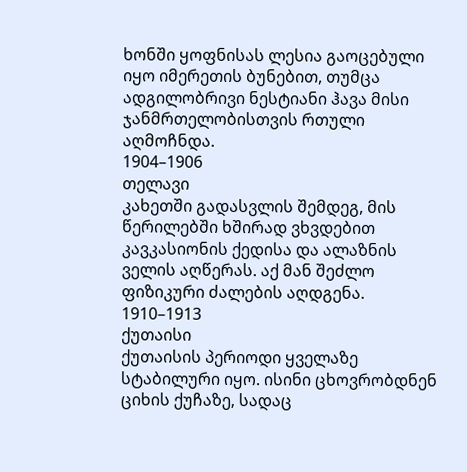ხონში ყოფნისას ლესია გაოცებული იყო იმერეთის ბუნებით, თუმცა ადგილობრივი ნესტიანი ჰავა მისი ჯანმრთელობისთვის რთული აღმოჩნდა.
1904–1906
თელავი
კახეთში გადასვლის შემდეგ, მის წერილებში ხშირად ვხვდებით კავკასიონის ქედისა და ალაზნის ველის აღწერას. აქ მან შეძლო ფიზიკური ძალების აღდგენა.
1910–1913
ქუთაისი
ქუთაისის პერიოდი ყველაზე სტაბილური იყო. ისინი ცხოვრობდნენ ციხის ქუჩაზე, სადაც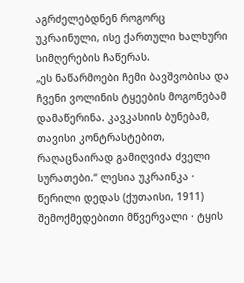აგრძელებდნენ როგორც უკრაინული, ისე ქართული ხალხური სიმღერების ჩაწერას.
„ეს ნაწარმოები ჩემი ბავშვობისა და ჩვენი ვოლინის ტყეების მოგონებამ დამაწერინა. კავკასიის ბუნებამ, თავისი კონტრასტებით, რაღაცნაირად გამიღვიძა ძველი სურათები.“ ლესია უკრაინკა · წერილი დედას (ქუთაისი, 1911)
შემოქმედებითი მწვერვალი · ტყის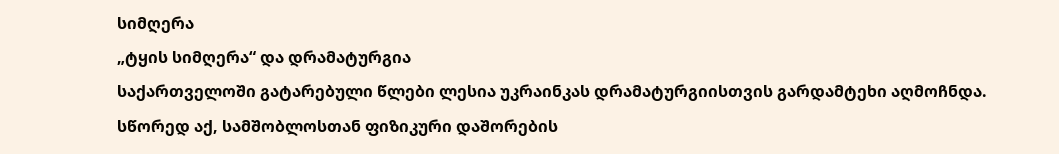სიმღერა
„ტყის სიმღერა“ და დრამატურგია
საქართველოში გატარებული წლები ლესია უკრაინკას დრამატურგიისთვის გარდამტეხი აღმოჩნდა. სწორედ აქ, სამშობლოსთან ფიზიკური დაშორების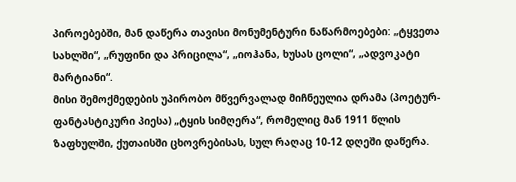პიროებებში, მან დაწერა თავისი მონუმენტური ნაწარმოებები: „ტყვეთა სახლში“, „რუფინი და პრიცილა“, „იოჰანა, ხუსას ცოლი“, „ადვოკატი მარტიანი“.
მისი შემოქმედების უპირობო მწვერვალად მიჩნეულია დრამა (პოეტურ-ფანტასტიკური პიესა) „ტყის სიმღერა“, რომელიც მან 1911 წლის ზაფხულში, ქუთაისში ცხოვრებისას, სულ რაღაც 10-12 დღეში დაწერა.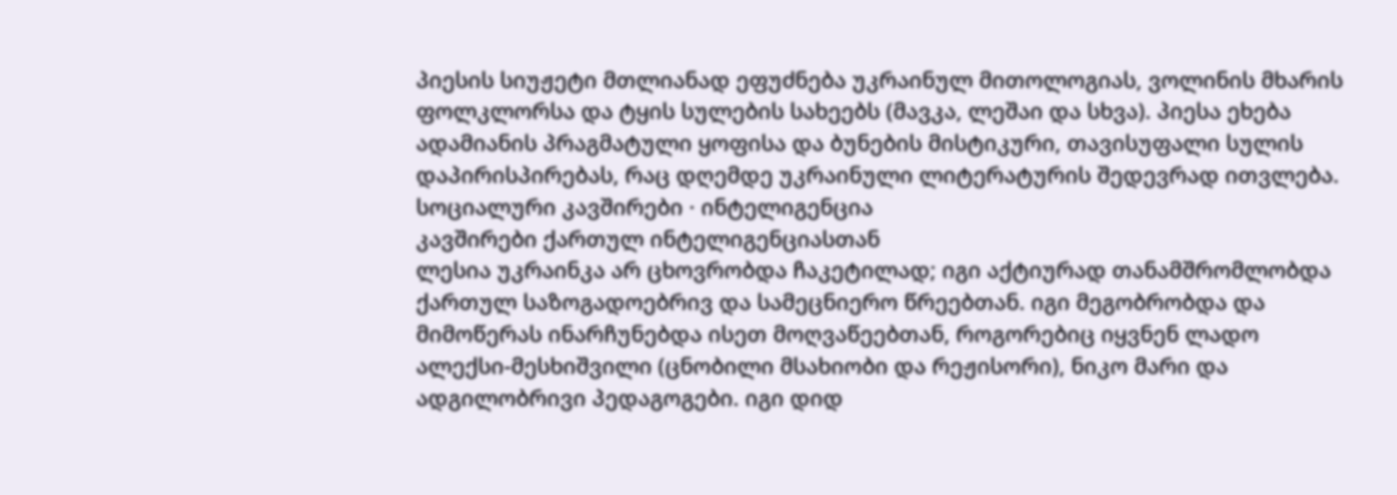პიესის სიუჟეტი მთლიანად ეფუძნება უკრაინულ მითოლოგიას, ვოლინის მხარის ფოლკლორსა და ტყის სულების სახეებს (მავკა, ლეშაი და სხვა). პიესა ეხება ადამიანის პრაგმატული ყოფისა და ბუნების მისტიკური, თავისუფალი სულის დაპირისპირებას, რაც დღემდე უკრაინული ლიტერატურის შედევრად ითვლება.
სოციალური კავშირები · ინტელიგენცია
კავშირები ქართულ ინტელიგენციასთან
ლესია უკრაინკა არ ცხოვრობდა ჩაკეტილად; იგი აქტიურად თანამშრომლობდა ქართულ საზოგადოებრივ და სამეცნიერო წრეებთან. იგი მეგობრობდა და მიმოწერას ინარჩუნებდა ისეთ მოღვაწეებთან, როგორებიც იყვნენ ლადო ალექსი-მესხიშვილი (ცნობილი მსახიობი და რეჟისორი), ნიკო მარი და ადგილობრივი პედაგოგები. იგი დიდ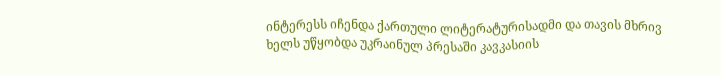ინტერესს იჩენდა ქართული ლიტერატურისადმი და თავის მხრივ ხელს უწყობდა უკრაინულ პრესაში კავკასიის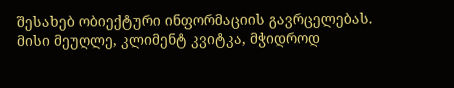შესახებ ობიექტური ინფორმაციის გავრცელებას. მისი მეუღლე, კლიმენტ კვიტკა, მჭიდროდ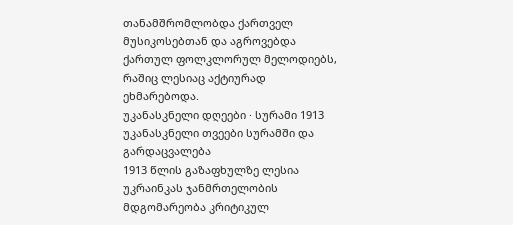თანამშრომლობდა ქართველ მუსიკოსებთან და აგროვებდა ქართულ ფოლკლორულ მელოდიებს, რაშიც ლესიაც აქტიურად ეხმარებოდა.
უკანასკნელი დღეები · სურამი 1913
უკანასკნელი თვეები სურამში და გარდაცვალება
1913 წლის გაზაფხულზე ლესია უკრაინკას ჯანმრთელობის მდგომარეობა კრიტიკულ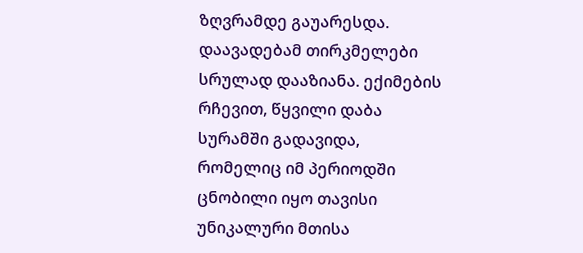ზღვრამდე გაუარესდა. დაავადებამ თირკმელები სრულად დააზიანა. ექიმების რჩევით, წყვილი დაბა სურამში გადავიდა, რომელიც იმ პერიოდში ცნობილი იყო თავისი უნიკალური მთისა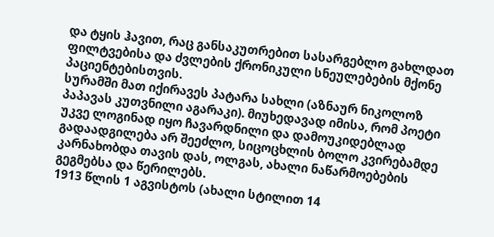და ტყის ჰავით, რაც განსაკუთრებით სასარგებლო გახლდათ ფილტვებისა და ძვლების ქრონიკული სნეულებების მქონე პაციენტებისთვის.
სურამში მათ იქირავეს პატარა სახლი (აზნაურ ნიკოლოზ პაპავას კუთვნილი აგარაკი). მიუხედავად იმისა, რომ პოეტი უკვე ლოგინად იყო ჩავარდნილი და დამოუკიდებლად გადაადგილება არ შეეძლო, სიცოცხლის ბოლო კვირებამდე კარნახობდა თავის დას, ოლგას, ახალი ნაწარმოებების გეგმებსა და წერილებს.
1913 წლის 1 აგვისტოს (ახალი სტილით 14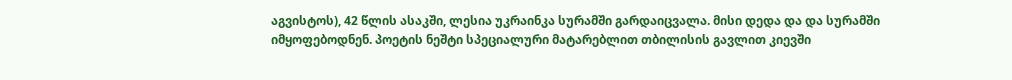აგვისტოს), 42 წლის ასაკში, ლესია უკრაინკა სურამში გარდაიცვალა. მისი დედა და და სურამში იმყოფებოდნენ. პოეტის ნეშტი სპეციალური მატარებლით თბილისის გავლით კიევში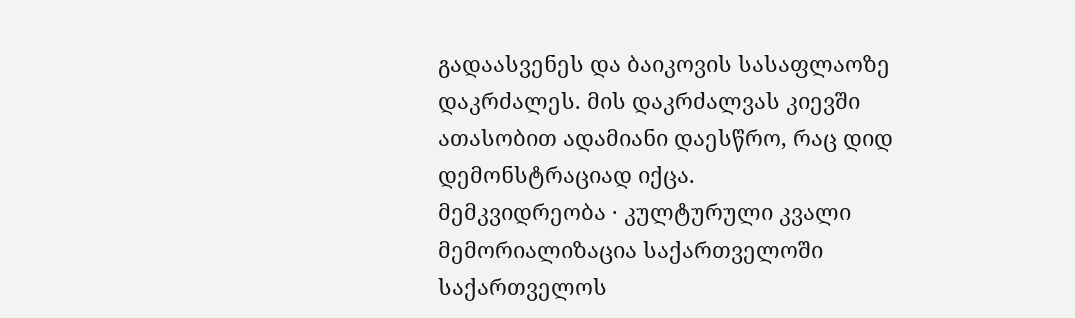გადაასვენეს და ბაიკოვის სასაფლაოზე დაკრძალეს. მის დაკრძალვას კიევში ათასობით ადამიანი დაესწრო, რაც დიდ დემონსტრაციად იქცა.
მემკვიდრეობა · კულტურული კვალი
მემორიალიზაცია საქართველოში
საქართველოს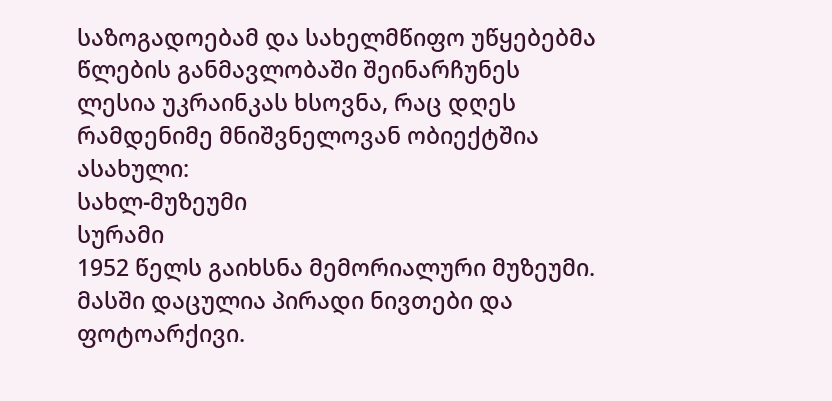საზოგადოებამ და სახელმწიფო უწყებებმა წლების განმავლობაში შეინარჩუნეს ლესია უკრაინკას ხსოვნა, რაც დღეს რამდენიმე მნიშვნელოვან ობიექტშია ასახული:
სახლ-მუზეუმი
სურამი
1952 წელს გაიხსნა მემორიალური მუზეუმი. მასში დაცულია პირადი ნივთები და ფოტოარქივი.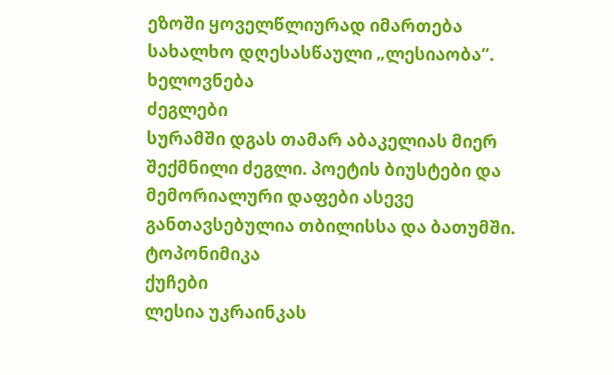ეზოში ყოველწლიურად იმართება სახალხო დღესასწაული „ლესიაობა“.
ხელოვნება
ძეგლები
სურამში დგას თამარ აბაკელიას მიერ შექმნილი ძეგლი. პოეტის ბიუსტები და მემორიალური დაფები ასევე განთავსებულია თბილისსა და ბათუმში.
ტოპონიმიკა
ქუჩები
ლესია უკრაინკას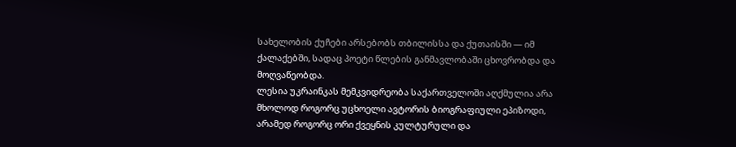სახელობის ქუჩები არსებობს თბილისსა და ქუთაისში — იმ ქალაქებში, სადაც პოეტი წლების განმავლობაში ცხოვრობდა და მოღვაწეობდა.
ლესია უკრაინკას მემკვიდრეობა საქართველოში აღქმულია არა მხოლოდ როგორც უცხოელი ავტორის ბიოგრაფიული ეპიზოდი, არამედ როგორც ორი ქვეყნის კულტურული და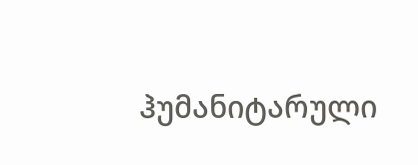ჰუმანიტარული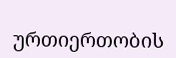ურთიერთობის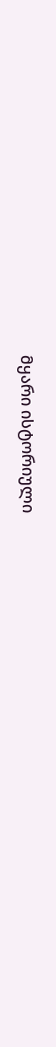მყარი ისტორიული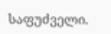საფუძველი.